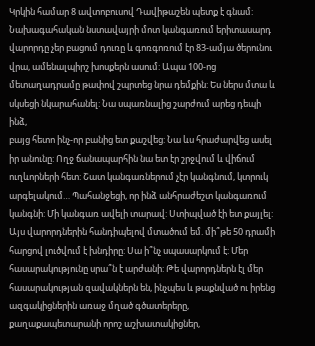Կրկին համար 8 ավտոբուսով Դավիթաշեն պետք է գնամ: Նախագահական նստավայրի մոտ կանգառում երիտասարդ վարորդը չեր բացում դուռը և գոռգոռում էր 83-ամյա ծերունու վրա, ամենալպիրշ խոսքերն ասում: Ապա 100-ոց մետաղադրամը թափով շպրտեց նրա դեմքին: Ես ներս մտա և սկսեցի նկարահանել: Նա սպառնալից շարժում արեց դեպի ինձ,
բայց հետո ինչ-որ բանից ետ քաշվեց: Նա ևս հրաժարվեց ասել իր անունը: Ողջ ճանապարհին նա ետ էր շրջվում և վիճում ուղևորների հետ: Շատ կանգառներում չէր կանգնում, կտրուկ արգելակում… Պահանջեցի, որ ինձ անհրաժեշտ կանգառում կանգնի: Մի կանգառ ավելի տարավ: Ստիպված էի ետ քայլել:
Այս վարորդներին հանդիպելով մտածում եմ. մի՞թե 50 դրամի հարցով լուծվում է խնդիրը: Սա ի՞նչ սպասարկում է: Մեր հասարակությունը սրա՞ն է արժանի: Թե վարորդներն էլ մեր հասարակության զավակներն են, ինչպես և թաքնված ու իրենց ազգակիցներին առաջ մղած գծատերերը, քաղաքապետարանի որոշ աշխատակիցներ,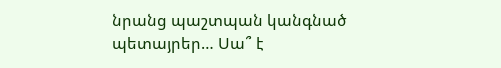նրանց պաշտպան կանգնած պետայրեր… Սա՞ է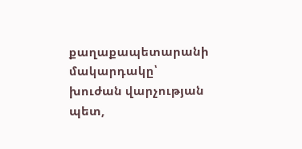քաղաքապետարանի մակարդակը՝ խուժան վարչության պետ,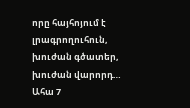որը հայհոյում է լրագրողուհուն, խուժան գծատեր, խուժան վարորդ…
Ահա 7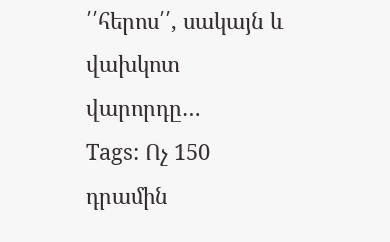՛՛հերոս՛՛, սակայն և վախկոտ վարորդը…
Tags: Ոչ 150 դրամին